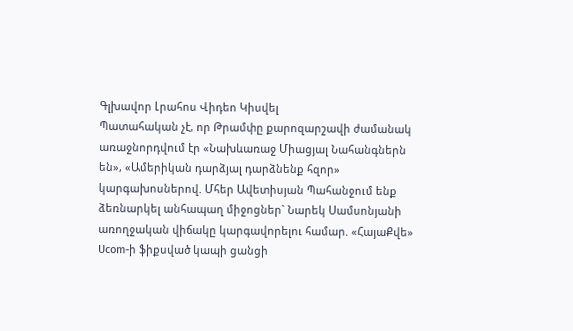Գլխավոր Լրահոս Վիդեո Կիսվել
Պատահական չէ, որ Թրամփը քարոզարշավի ժամանակ առաջնորդվում էր «Նախևառաջ Միացյալ Նահանգներն են», «Ամերիկան դարձյալ դարձնենք հզոր» կարգախոսներով. Մհեր Ավետիսյան Պահանջում ենք ձեռնարկել անհապաղ միջոցներ` Նարեկ Սամսոնյանի առողջական վիճակը կարգավորելու համար. «ՀայաՔվե» Ucom-ի ֆիքսված կապի ցանցի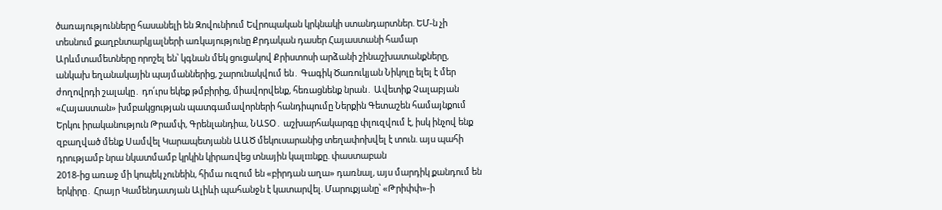ծառայությունները հասանելի են Զովունիում Եվրոպական կրկնակի ստանդարտներ. ԵՄ-ն չի տեսնում քաղբնտարկյալների առկայությունը Քրդական դասեր Հայաստանի համար Արևմտամետները որոշել են՝ կգնան մեկ ցուցակով Քրիստոսի արձանի շինաշխատանքները, անկախ եղանակային պայմաններից, շարունակվում են․ Գագիկ Ծառուկյան Նիկոլը ելել է մեր ժողովրդի շալակը․ դո՛ւրս եկեք թմբիրից, միավորվենք, հեռացնենք նրան․ Ավետիք Չալաբյան «Հայաստան» խմբակցության պատգամավորների հանդիպումը Ներքին Գետաշեն համայնքում Երկու իրականություն Թրամփ, Գրենլանդիա, ՆԱՏՕ․ աշխարհակարգը փլուզվում է, իսկ ինչով ենք զբաղված մենք Սամվել Կարապետյանն ԱԱԾ մեկուսարանից տեղափոխվել է տուն. այս պահի դրությամբ նրա նկատմամբ կրկին կիրառվեց տնային կալшնքը. փաստաբան
2018-ից առաջ մի կոպեկ չունեին, հիմա ուզում են «բիրդան աղա» դառնալ, այս մարդիկ քանդում են երկիրը․ Հրայր Կամենդատյան Ալիևի պահանջն է կատարվել. Մարուքյանը՝ «Թրիփփ»-ի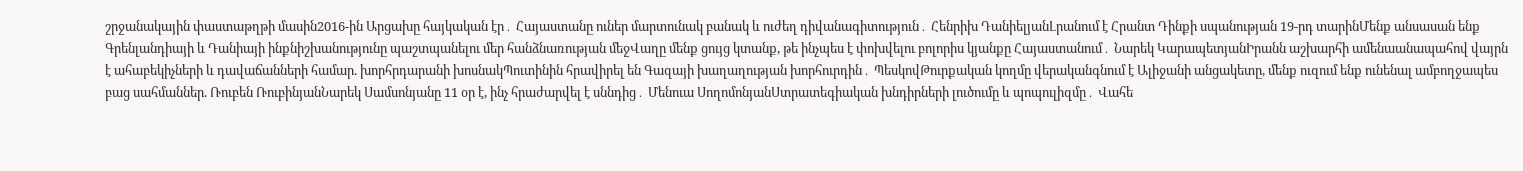շրջանակային փաստաթղթի մասին2016-ին Արցախը հայկական էր․ Հայաստանը ուներ մարտունակ բանակ և ուժեղ դիվանագիտություն․ Հենրիխ ԴանիելյանԼրանում է Հրանտ Դինքի սպանության 19-րդ տարինՄենք անսասան ենք Գրենլանդիայի և Դանիայի ինքնիշխանությունը պաշտպանելու մեր հանձնառության մեջՎաղը մենք ցույց կտանք, թե ինչպես է փոխվելու բոլորիս կյանքը Հայաստանում․ Նարեկ ԿարապետյանԻրանն աշխարհի ամենաանապահով վայրն է ահաբեկիչների և դավաճանների համար. խորհրդարանի խոսնակՊուտինին հրավիրել են Գազայի խաղաղության խորհուրդին․ ՊեսկովԹուրքական կողմը վերականգնում է Ալիջանի անցակետը, մենք ուզում ենք ունենալ ամբողջապես բաց սահմաններ. Ռուբեն ՌուբինյանՆարեկ Սամսոնյանը 11 օր է, ինչ հրաժարվել է սննդից․ Մենուա ՍողոմոնյանՍտրատեգիական խնդիրների լուծումը և պոպուլիզմը․ Վահե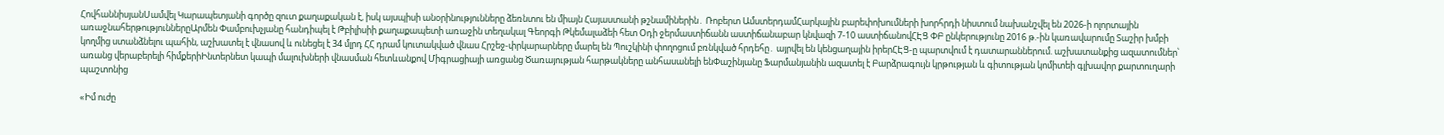ՀովհաննիսյանՍամվել Կարապետյանի գործը զուտ քաղաքական է, իսկ այսպիսի անօրինությունները ձեռնտու են միայն Հայաստանի թշնամիներին․ Ռոբերտ ԱմստերդամՀարկային բարեփոխումների խորհրդի նիստում նախանշվել են 2026-ի ոլորտային առաջնահերթություններըԱրմեն Փամբուխչյանը հանդիպել է Թբիլիսիի քաղաքապետի առաջին տեղակալ Գեորգի Թկեմալաձեի հետ Օդի ջերմաստիճանն աստիճանաբար կնվազի 7-10 աստիճանովՀԷՑ ՓԲ ընկերությունը 2016 թ.-ին կառավարումը Տաշիր խմբի կողմից ստանձնելու պահին, աշխատել է վնասով և ունեցել է 34 մլրդ ՀՀ դրամ կուտակված վնաս Հրշեջ-փրկարարները մարել են Պուշկինի փողոցում բռնկված հրդեհը․ այրվել են կենցաղային իրերՀԷՑ-ը պարտվում է դատարաններում. աշխատանքից ազատումներ՝ առանց վերաբերելի հիմքերիԻնտերնետ կապի մալուխների վնասման հետևանքով Միգրացիայի առցանց Ծառայության հարթակները անհասանելի ենՓաշինյանը Ֆարմանյանին ազատել է Բարձրագույն կրթության և գիտության կոմիտեի գլխավոր քարտուղարի պաշտոնից

«Իմ ուժը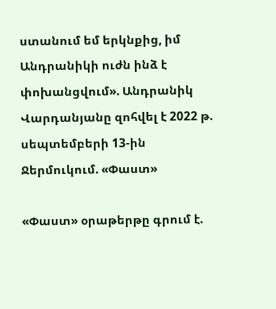ստանում եմ երկնքից, իմ Անդրանիկի ուժն ինձ է փոխանցվում». Անդրանիկ Վարդանյանը զոհվել է 2022 թ. սեպտեմբերի 13-ին Ջերմուկում. «Փաստ»

«Փաստ» օրաթերթը գրում է.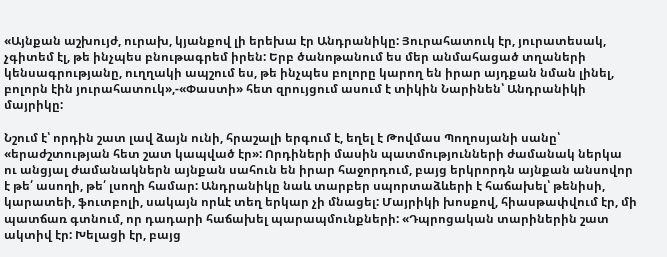«Այնքան աշխույժ, ուրախ, կյանքով լի երեխա էր Անդրանիկը: Յուրահատուկ էր, յուրատեսակ, չգիտեմ էլ, թե ինչպես բնութագրեմ իրեն: Երբ ծանոթանում ես մեր անմահացած տղաների կենսագրությանը, ուղղակի ապշում ես, թե ինչպես բոլորը կարող են իրար այդքան նման լինել, բոլորն էին յուրահատուկ»,-«Փաստի» հետ զրույցում ասում է տիկին Նարինեն՝ Անդրանիկի մայրիկը:

Նշում է՝ որդին շատ լավ ձայն ունի, հրաշալի երգում է, եղել է Թովմաս Պողոսյանի սանը՝ «երաժշտության հետ շատ կապված էր»: Որդիների մասին պատմությունների ժամանակ ներկա ու անցյալ ժամանակներն այնքան սահուն են իրար հաջորդում, բայց երկրորդն այնքան անսովոր է թե՛ ասողի, թե՛ լսողի համար: Անդրանիկը նաև տարբեր սպորտաձևերի է հաճախել՝ թենիսի, կարատեի, ֆուտբոլի, սակայն որևէ տեղ երկար չի մնացել: Մայրիկի խոսքով, հիասթափվում էր, մի պատճառ գտնում, որ դադարի հաճախել պարապմունքների: «Դպրոցական տարիներին շատ ակտիվ էր: Խելացի էր, բայց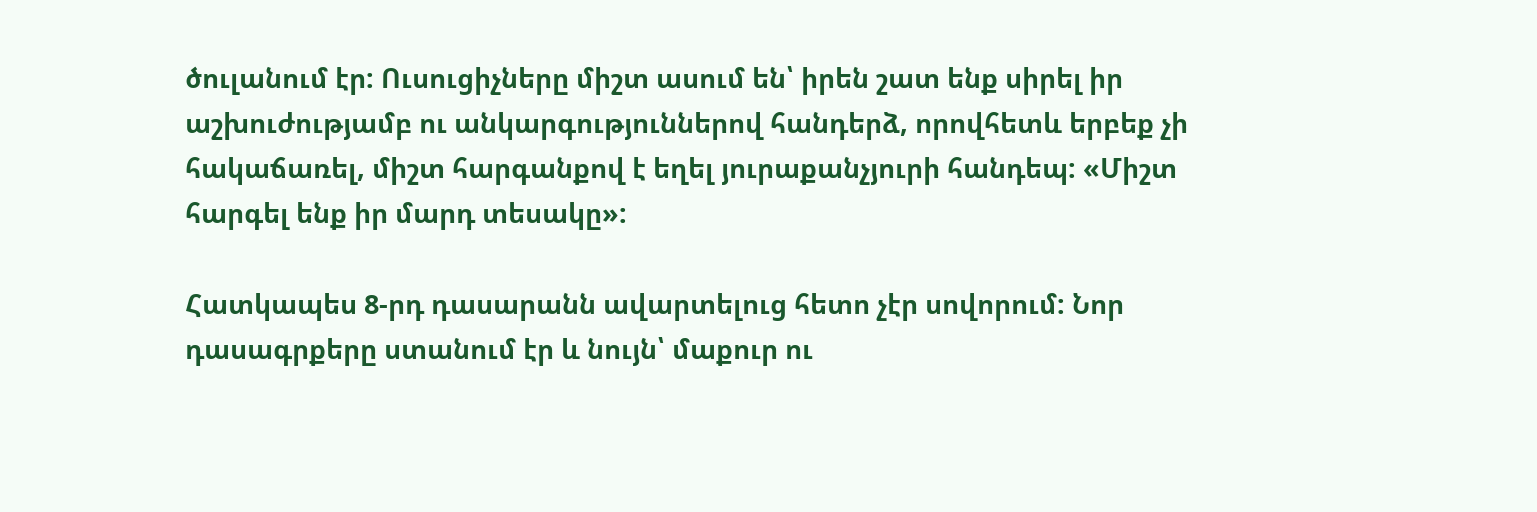ծուլանում էր: Ուսուցիչները միշտ ասում են՝ իրեն շատ ենք սիրել իր աշխուժությամբ ու անկարգություններով հանդերձ, որովհետև երբեք չի հակաճառել, միշտ հարգանքով է եղել յուրաքանչյուրի հանդեպ: «Միշտ հարգել ենք իր մարդ տեսակը»:

Հատկապես 8-րդ դասարանն ավարտելուց հետո չէր սովորում: Նոր դասագրքերը ստանում էր և նույն՝ մաքուր ու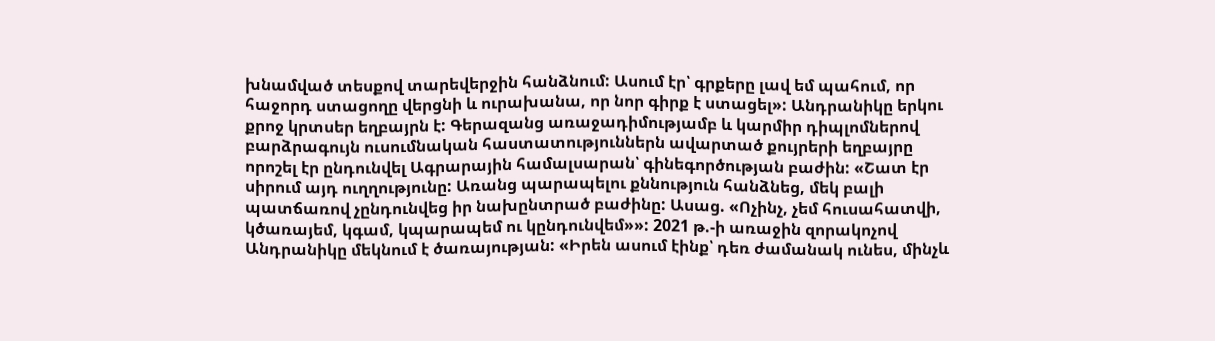խնամված տեսքով տարեվերջին հանձնում: Ասում էր՝ գրքերը լավ եմ պահում, որ հաջորդ ստացողը վերցնի և ուրախանա, որ նոր գիրք է ստացել»: Անդրանիկը երկու քրոջ կրտսեր եղբայրն է: Գերազանց առաջադիմությամբ և կարմիր դիպլոմներով բարձրագույն ուսումնական հաստատություններն ավարտած քույրերի եղբայրը որոշել էր ընդունվել Ագրարային համալսարան՝ գինեգործության բաժին: «Շատ էր սիրում այդ ուղղությունը: Առանց պարապելու քննություն հանձնեց, մեկ բալի պատճառով չընդունվեց իր նախընտրած բաժինը: Ասաց. «Ոչինչ, չեմ հուսահատվի, կծառայեմ, կգամ, կպարապեմ ու կընդունվեմ»»: 2021 թ.-ի առաջին զորակոչով Անդրանիկը մեկնում է ծառայության: «Իրեն ասում էինք՝ դեռ ժամանակ ունես, մինչև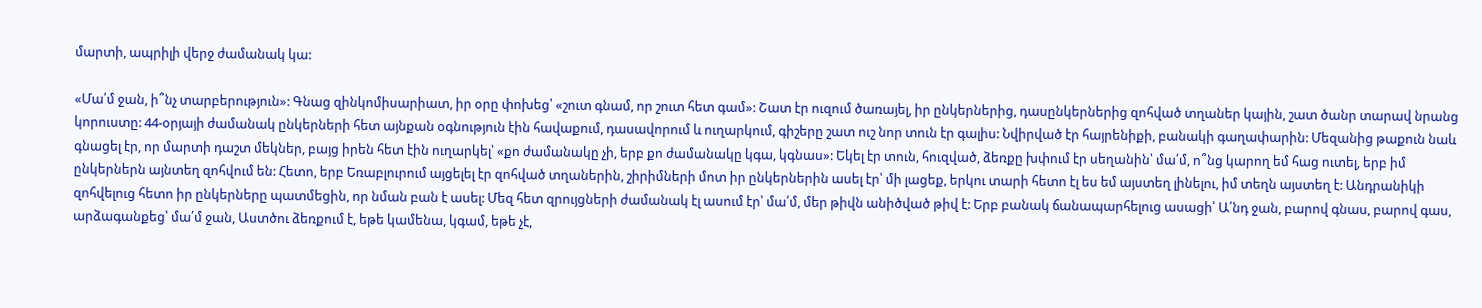մարտի, ապրիլի վերջ ժամանակ կա:

«Մա՛մ ջան, ի՞նչ տարբերություն»: Գնաց զինկոմիսարիատ, իր օրը փոխեց՝ «շուտ գնամ, որ շուտ հետ գամ»: Շատ էր ուզում ծառայել, իր ընկերներից, դասընկերներից զոհված տղաներ կային, շատ ծանր տարավ նրանց կորուստը: 44-օրյայի ժամանակ ընկերների հետ այնքան օգնություն էին հավաքում, դասավորում և ուղարկում, գիշերը շատ ուշ նոր տուն էր գալիս: Նվիրված էր հայրենիքի, բանակի գաղափարին: Մեզանից թաքուն նաև գնացել էր, որ մարտի դաշտ մեկներ, բայց իրեն հետ էին ուղարկել՝ «քո ժամանակը չի, երբ քո ժամանակը կգա, կգնաս»: Եկել էր տուն, հուզված, ձեռքը խփում էր սեղանին՝ մա՛մ, ո՞նց կարող եմ հաց ուտել, երբ իմ ընկերներն այնտեղ զոհվում են: Հետո, երբ Եռաբլուրում այցելել էր զոհված տղաներին, շիրիմների մոտ իր ընկերներին ասել էր՝ մի լացեք, երկու տարի հետո էլ ես եմ այստեղ լինելու, իմ տեղն այստեղ է: Անդրանիկի զոհվելուց հետո իր ընկերները պատմեցին, որ նման բան է ասել: Մեզ հետ զրույցների ժամանակ էլ ասում էր՝ մա՛մ, մեր թիվն անիծված թիվ է: Երբ բանակ ճանապարհելուց ասացի՝ Ա՛նդ ջան, բարով գնաս, բարով գաս, արձագանքեց՝ մա՛մ ջան, Աստծու ձեռքում է, եթե կամենա, կգամ, եթե չէ,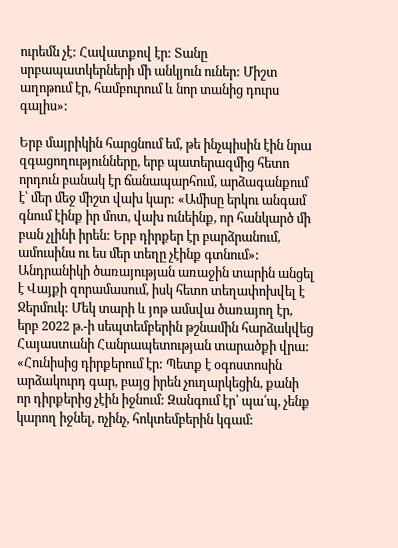ուրեմն չէ: Հավատքով էր: Տանը սրբապատկերների մի անկյուն ուներ: Միշտ աղոթում էր, համբուրում և նոր տանից դուրս գալիս»:

Երբ մայրիկին հարցնում եմ, թե ինչպիսին էին նրա զգացողությունները, երբ պատերազմից հետո որդուն բանակ էր ճանապարհում, արձագանքում է՝ մեր մեջ միշտ վախ կար: «Ամիսը երկու անգամ գնում էինք իր մոտ, վախ ունեինք, որ հանկարծ մի բան չլինի իրեն: Երբ դիրքեր էր բարձրանում, ամուսինս ու ես մեր տեղը չէինք գտնում»: Անդրանիկի ծառայության առաջին տարին անցել է Վայքի զորամասում, իսկ հետո տեղափոխվել է Ջերմուկ: Մեկ տարի և յոթ ամսվա ծառայող էր, երբ 2022 թ.-ի սեպտեմբերին թշնամին հարձակվեց Հայաստանի Հանրապետության տարածքի վրա: «Հունիսից դիրքերում էր: Պետք է օգոստոսին արձակուրդ գար, բայց իրեն չուղարկեցին, քանի որ դիրքերից չէին իջնում: Զանգում էր՝ պա՛պ, չենք կարող իջնել, ոչինչ, հոկտեմբերին կգամ: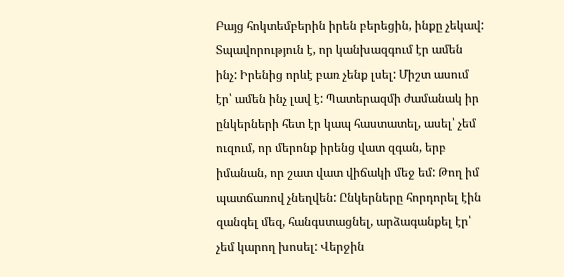Բայց հոկտեմբերին իրեն բերեցին, ինքը չեկավ: Տպավորություն է, որ կանխազգում էր ամեն ինչ: Իրենից որևէ բառ չենք լսել: Միշտ ասում էր՝ ամեն ինչ լավ է: Պատերազմի ժամանակ իր ընկերների հետ էր կապ հաստատել, ասել՝ չեմ ուզում, որ մերոնք իրենց վատ զգան, երբ իմանան, որ շատ վատ վիճակի մեջ եմ: Թող իմ պատճառով չնեղվեն: Ընկերները հորդորել էին զանգել մեզ, հանգստացնել, արձագանքել էր՝ չեմ կարող խոսել: Վերջին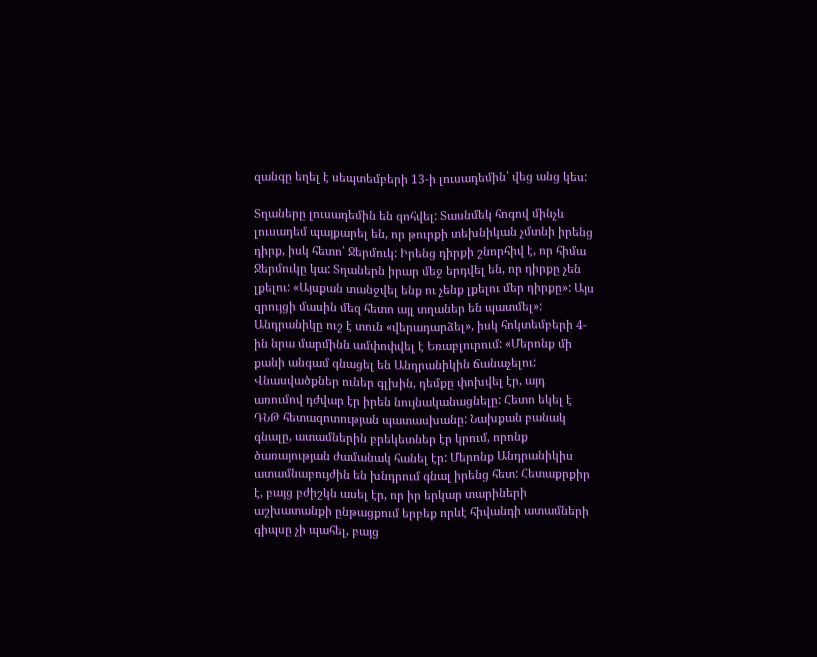զանգը եղել է սեպտեմբերի 13-ի լուսադեմին՝ վեց անց կես:

Տղաները լուսադեմին են զոհվել: Տասնմեկ հոգով մինչև լուսադեմ պայքարել են, որ թուրքի տեխնիկան չմտնի իրենց դիրք, իսկ հետո՝ Ջերմուկ: Իրենց դիրքի շնորհիվ է, որ հիմա Ջերմուկը կա: Տղաներն իրար մեջ երդվել են, որ դիրքը չեն լքելու: «Այսքան տանջվել ենք ու չենք լքելու մեր դիրքը»: Այս զրույցի մասին մեզ հետո այլ տղաներ են պատմել»: Անդրանիկը ուշ է տուն «վերադարձել», իսկ հոկտեմբերի 4-ին նրա մարմինն ամփոփվել է Եռաբլուրում: «Մերոնք մի քանի անգամ գնացել են Անդրանիկին ճանաչելու: Վնասվածքներ ուներ գլխին, դեմքը փոխվել էր, այդ առումով դժվար էր իրեն նույնականացնելը: Հետո եկել է ԴՆԹ հետազոտության պատասխանը: Նախքան բանակ գնալը, ատամներին բրեկետներ էր կրում, որոնք ծառայության ժամանակ հանել էր: Մերոնք Անդրանիկիս ատամնաբույժին են խնդրում գնալ իրենց հետ: Հետաքրքիր է, բայց բժիշկն ասել էր, որ իր երկար տարիների աշխատանքի ընթացքում երբեք որևէ հիվանդի ատամների գիպսը չի պահել, բայց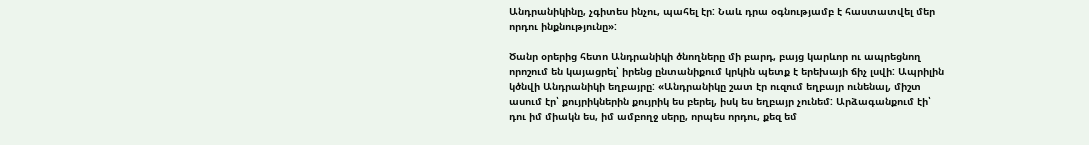Անդրանիկինը, չգիտես ինչու, պահել էր: Նաև դրա օգնությամբ է հաստատվել մեր որդու ինքնությունը»:

Ծանր օրերից հետո Անդրանիկի ծնողները մի բարդ, բայց կարևոր ու ապրեցնող որոշում են կայացրել՝ իրենց ընտանիքում կրկին պետք է երեխայի ճիչ լսվի: Ապրիլին կծնվի Անդրանիկի եղբայրը: «Անդրանիկը շատ էր ուզում եղբայր ունենալ, միշտ ասում էր՝ քույրիկներին քույրիկ ես բերել, իսկ ես եղբայր չունեմ: Արձագանքում էի՝ դու իմ միակն ես, իմ ամբողջ սերը, որպես որդու, քեզ եմ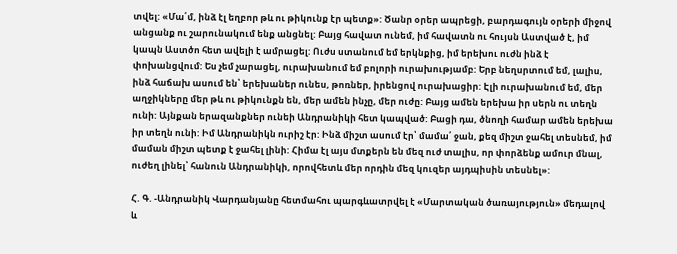տվել: «Մա՛մ, ինձ էլ եղբոր թև ու թիկունք էր պետք»: Ծանր օրեր ապրեցի, բարդագույն օրերի միջով անցանք ու շարունակում ենք անցնել: Բայց հավատ ունեմ, իմ հավատն ու հույսն Աստված է, իմ կապն Աստծո հետ ավելի է ամրացել: Ուժս ստանում եմ երկնքից, իմ երեխու ուժն ինձ է փոխանցվում: Ես չեմ չարացել, ուրախանում եմ բոլորի ուրախությամբ: Երբ նեղսրտում եմ, լալիս, ինձ հաճախ ասում են՝ երեխաներ ունես, թոռներ, իրենցով ուրախացիր: Էլի ուրախանում եմ, մեր աղջիկները մեր թև ու թիկունքն են, մեր ամեն ինչը, մեր ուժը: Բայց ամեն երեխա իր սերն ու տեղն ունի: Այնքան երազանքներ ունեի Անդրանիկի հետ կապված: Բացի դա, ծնողի համար ամեն երեխա իր տեղն ունի: Իմ Անդրանիկն ուրիշ էր: Ինձ միշտ ասում էր՝ մամա՛ ջան, քեզ միշտ ջահել տեսնեմ, իմ մաման միշտ պետք է ջահել լինի: Հիմա էլ այս մտքերն են մեզ ուժ տալիս, որ փորձենք ամուր մնալ, ուժեղ լինել՝ հանուն Անդրանիկի, որովհետև մեր որդին մեզ կուզեր այդպիսին տեսնել»:

Հ. Գ. -Անդրանիկ Վարդանյանը հետմահու պարգևատրվել է «Մարտական ծառայություն» մեդալով և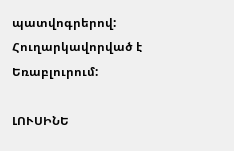պատվոգրերով: Հուղարկավորված է Եռաբլուրում:

ԼՈՒՍԻՆԵ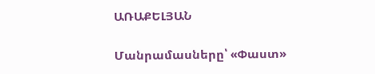ԱՌԱՔԵԼՅԱՆ

Մանրամասները՝ «Փաստ»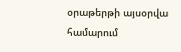օրաթերթի այսօրվա համարում